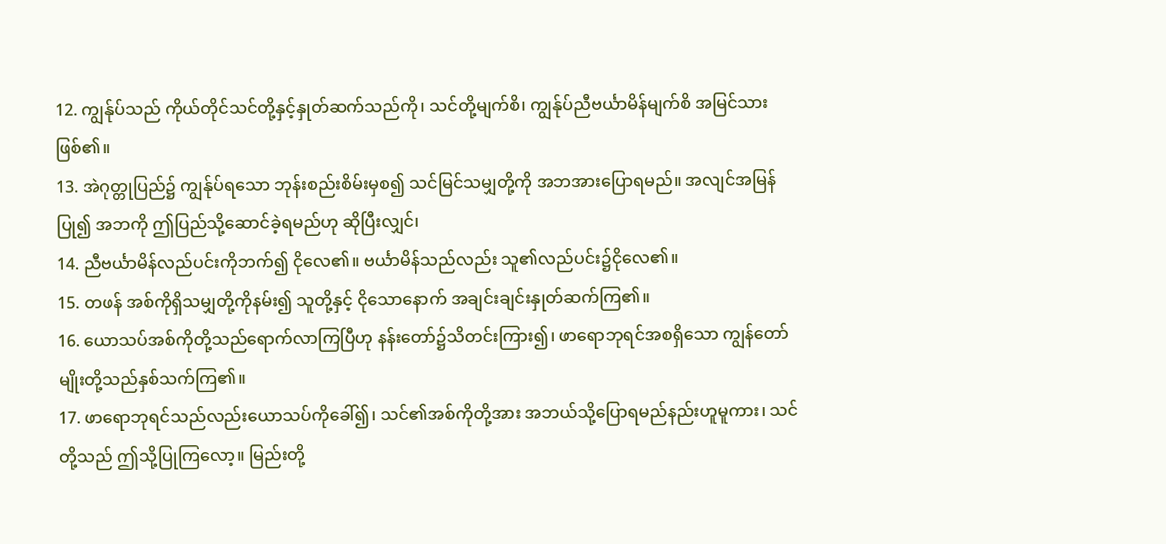12. ကျွန်ုပ်သည် ကိုယ်တိုင်သင်တို့နှင့်နှုတ်ဆက်သည်ကို၊ သင်တို့မျက်စိ၊ ကျွန်ုပ်ညီဗင်္ယာမိန်မျက်စိ အမြင်သားဖြစ်၏။
13. အဲဂုတ္တုပြည်၌ ကျွန်ုပ်ရသော ဘုန်းစည်းစိမ်းမှစ၍ သင်မြင်သမျှတို့ကို အဘအားပြောရမည်။ အလျင်အမြန်ပြု၍ အဘကို ဤပြည်သို့ဆောင်ခဲ့ရမည်ဟု ဆိုပြီးလျှင်၊
14. ညီဗင်္ယာမိန်လည်ပင်းကိုဘက်၍ ငိုလေ၏။ ဗင်္ယာမိန်သည်လည်း သူ၏လည်ပင်း၌ငိုလေ၏။
15. တဖန် အစ်ကိုရှိသမျှတို့ကိုနမ်း၍ သူတို့နှင့် ငိုသောနောက် အချင်းချင်းနှုတ်ဆက်ကြ၏။
16. ယောသပ်အစ်ကိုတို့သည်ရောက်လာကြပြီဟု နန်းတော်၌သိတင်းကြား၍၊ ဖာရောဘုရင်အစရှိသော ကျွန်တော်မျိုးတို့သည်နှစ်သက်ကြ၏။
17. ဖာရောဘုရင်သည်လည်းယောသပ်ကိုခေါ်၍၊ သင်၏အစ်ကိုတို့အား အဘယ်သို့ပြောရမည်နည်းဟူမူကား၊ သင်တို့သည် ဤသို့ပြုကြလော့။ မြည်းတို့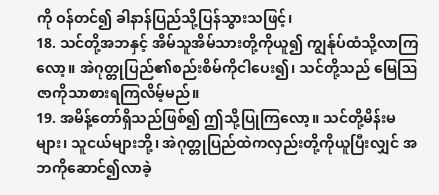ကို ဝန်တင်၍ ခါနာန်ပြည်သို့ပြန်သွားသဖြင့်၊
18. သင်တို့အဘနှင့် အိမ်သူအိမ်သားတို့ကိုယူ၍ ကျွန်ုပ်ထံသို့လာကြလော့။ အဲဂုတ္တုပြည်၏စည်းစိမ်ကိုငါပေး၍၊ သင်တို့သည် မြေဩဇာကိုသာစားရကြလိမ့်မည်။
19. အမိန့်တော်ရှိသည်ဖြစ်၍ ဤသို့ပြုကြလော့။ သင်တို့မိန်းမများ၊ သူငယ်များဘို့၊ အဲဂုတ္တုပြည်ထဲကလှည်းတို့ကိုယူပြီးလျှင် အဘကိုဆောင်၍လာခဲ့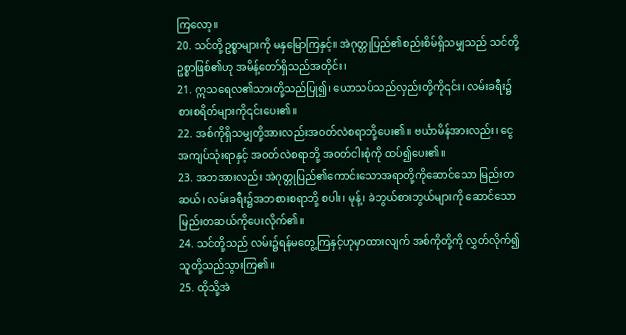ကြလော့။
20. သင်တို့ဥစ္စာများကို မနှမြောကြနှင့်။ အဲဂုတ္တုပြည်၏စည်းစိမ်ရှိသမျှသည် သင်တို့ဥစ္စာဖြစ်၏ဟု အမိန့်တော်ရှိသည်အတိုင်း၊
21. ဣသရေလ၏သားတို့သည်ပြု၍၊ ယောသပ်သည်လှည်းတို့ကို၎င်း၊ လမ်းခရီး၌ စားစရိတ်များကို၎င်းပေး၏။
22. အစ်ကိုရှိသမျှတို့အားလည်းအဝတ်လဲစရာဘို့ပေး၏။ ဗင်္ယာမိန်အားလည်း၊ ငွေအကျပ်သုံးရာနှင့် အဝတ်လဲစရာဘို့ အဝတ်ငါးစုံကို ထပ်၍ပေး၏။
23. အဘအားလည်း အဲဂုတ္တုပြည်၏ကောင်းသောအရာတို့ကိုဆောင်သော မြည်းတဆယ်၊ လမ်းခရီး၌အဘစားစရာဘို့ စပါး၊ မုန့်၊ ခဲဘွယ်စားဘွယ်များကို ဆောင်သောမြည်းတဆယ်ကိုပေးလိုက်၏။
24. သင်တို့သည် လမ်း၌ရန်မတွေ့ကြနှင့်ဟုမှာထားလျက် အစ်ကိုတို့ကို လွှတ်လိုက်၍ သူတို့သည်သွားကြ၏။
25. ထိုသို့အဲ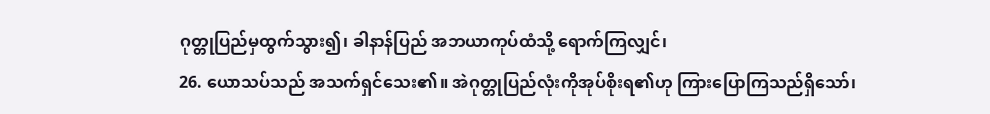ဂုတ္တုပြည်မှထွက်သွား၍၊ ခါနာန်ပြည် အဘယာကုပ်ထံသို့ ရောက်ကြလျှင်၊
26. ယောသပ်သည် အသက်ရှင်သေး၏။ အဲဂုတ္တုပြည်လုံးကိုအုပ်စိုးရ၏ဟု ကြားပြောကြသည်ရှိသော်၊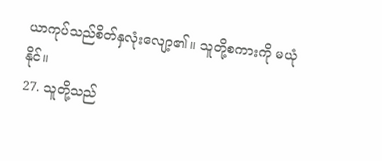ယာကုပ်သည်စိတ်နှလုံးလျော့၏။ သူတို့စကားကို မယုံ နိုင်။
27. သူတို့သည်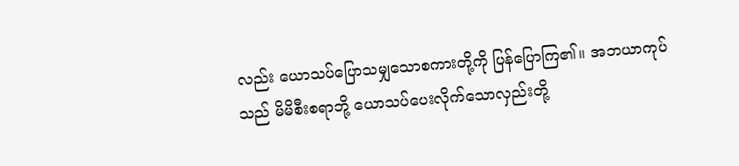လည်း ယောသပ်ပြောသမျှသောစကားတို့ကို ပြန်ပြောကြ၏။ အဘယာကုပ်သည် မိမိစီးစရာဘို့ ယောသပ်ပေးလိုက်သောလှည်းတို့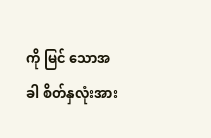ကို မြင် သောအခါ စိတ်နှလုံးအား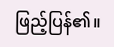ဖြည့်ပြန်၏။